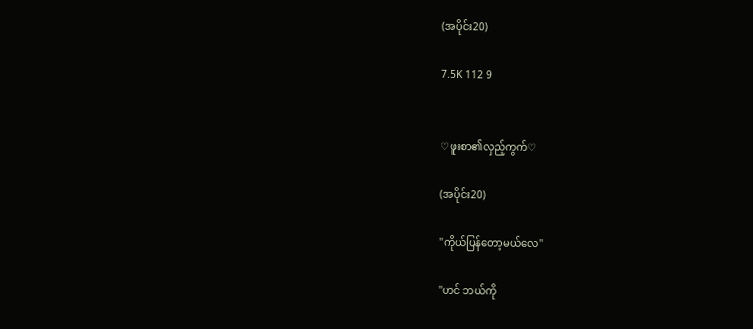(အပိုင်း20)

7.5K 112 9


♡ဖူးစာ၏လှည့်ကွက်♡

(အပိုင်း20)

''ကိုယ်ပြန်တော့မယ်လေ''

''ဟင် ဘယ်ကို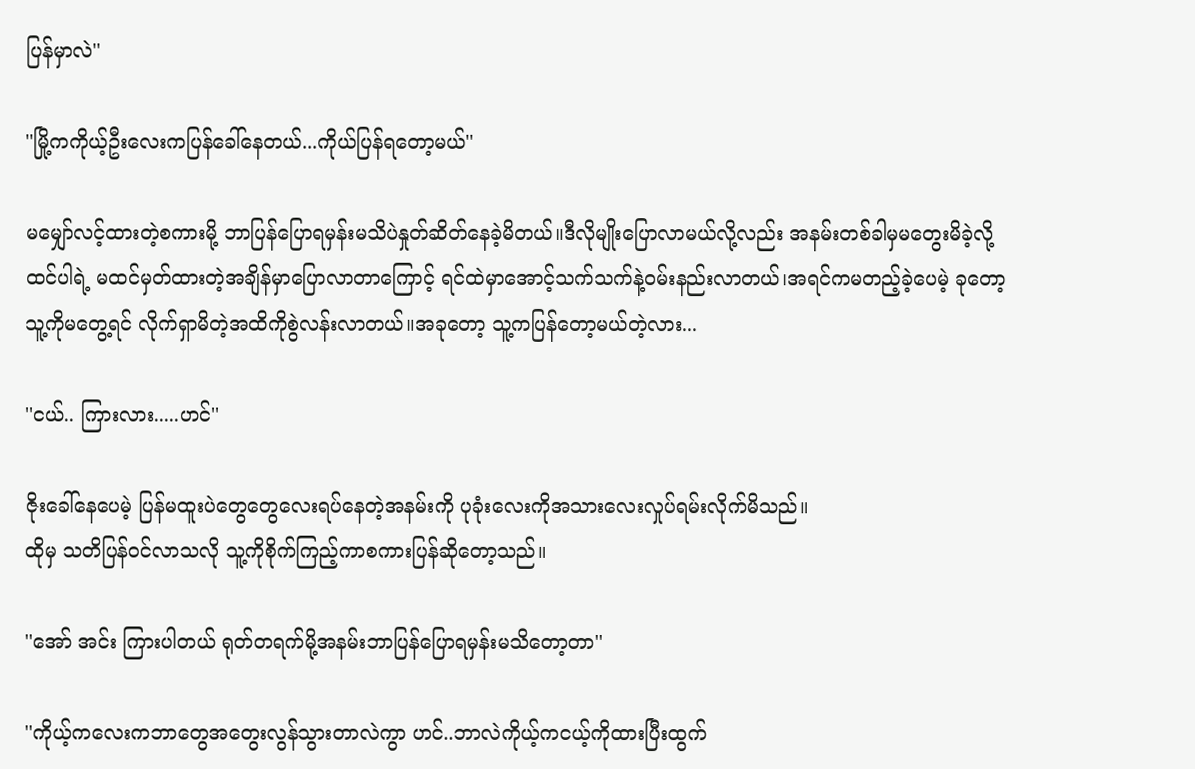ပြန်မှာလဲ''

''မြို့ကကိုယ့်ဦးလေးကပြန်ခေါ်နေတယ်...ကိုယ်ပြန်ရတော့မယ်''

မမျှော်လင့်ထားတဲ့စကားမို့ ဘာပြန်ပြောရမှန်းမသိပဲနှုတ်ဆိတ်နေခဲ့မိတယ်။ဒီလိုမျိုးပြောလာမယ်လို့လည်း အနမ်းတစ်ခါမှမတွေးမိခဲ့လို့ထင်ပါရဲ့ မထင်မှတ်ထားတဲ့အချိန်မှာပြောလာတာကြောင့် ရင်ထဲမှာအောင့်သက်သက်နဲ့ဝမ်းနည်းလာတယ်၊အရင်ကမတည့်ခဲ့ပေမဲ့ ခုတော့ သူ့ကိုမတွေ့ရင် လိုက်ရှာမိတဲ့အထိကိုစွဲလန်းလာတယ်။အခုတော့ သူ့ကပြန်တော့မယ်တဲ့လား...

''ငယ်.. ကြားလား.....ဟင်''

ဇိုးခေါ်နေပေမဲ့ ပြန်မထူးပဲတွေတွေလေးရပ်နေတဲ့အနမ်းကို ပုခုံးလေးကိုအသားလေးလှုပ်ရမ်းလိုက်မိသည်။
ထိုမှ သတိပြန်ဝင်လာသလို သူ့ကိုစိုက်ကြည့်ကာစကားပြန်ဆိုတော့သည်။

''အော် အင်း ကြားပါတယ် ရုတ်တရက်မို့အနမ်းဘာပြန်ပြောရမှန်းမသိတော့တာ''

''ကိုယ့်ကလေးကဘာတွေအတွေးလွန်သွားတာလဲကွာ ဟင်..ဘာလဲကိုယ့်ကငယ့်ကိုထားပြီးထွက်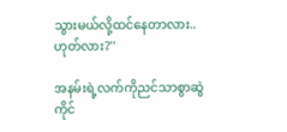သွားမယ်လို့ထင်နေတာလား..ဟုတ်လား?''

အနမ်းရဲ့လက်ကိုညင်သာစွာဆွဲကိုင်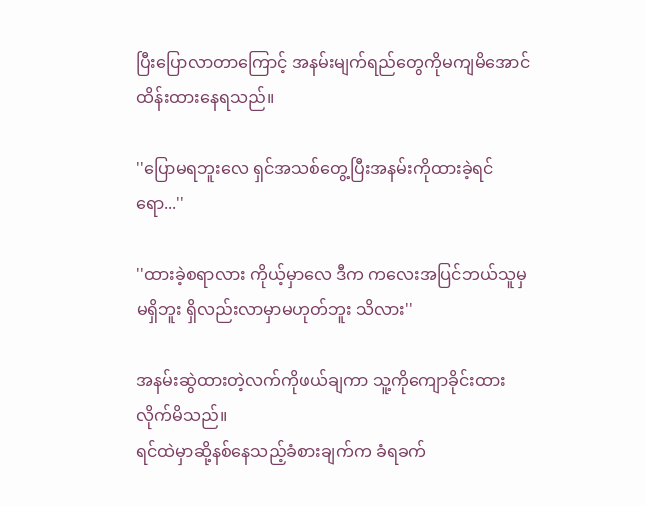ပြီးပြောလာတာကြောင့် အနမ်းမျက်ရည်တွေကိုမကျမိအောင်ထိန်းထားနေရသည်။

''ပြောမရဘူးလေ ရှင်အသစ်တွေ့ပြီးအနမ်းကိုထားခဲ့ရင်ရော...''

''ထားခဲ့စရာလား ကိုယ့်မှာလေ ဒီက ကလေးအပြင်ဘယ်သူမှမရှိဘူး ရှိလည်းလာမှာမဟုတ်ဘူး သိလား''

အနမ်းဆွဲထားတဲ့လက်ကိုဖယ်ချကာ သူ့ကိုကျောခိုင်းထားလိုက်မိသည်။
ရင်ထဲမှာဆို့နစ်နေသည့်ခံစားချက်က ခံရခက်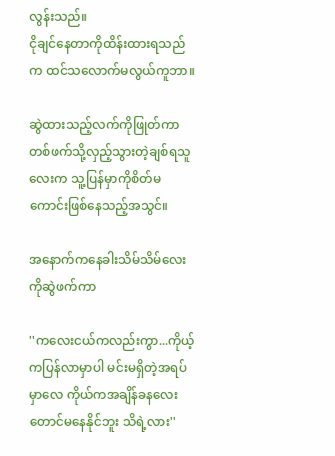လွန်းသည်။
ငိုချင်နေတာကိုထိန်းထားရသည်က ထင်သလောက်မလွယ်ကူဘာ။

ဆွဲထားသည့်လက်ကိုဖြုတ်ကာတစ်ဖက်သို့လှည့်သွားတဲ့ချစ်ရသူလေးက သူ့ပြန်မှာကိုစိတ်မကောင်းဖြစ်နေသည့်အသွင်။

အနောက်ကနေခါးသိမ်သိမ်လေးကိုဆွဲဖက်ကာ

''ကလေးငယ်ကလည်းကွာ...ကိုယ့်ကပြန်လာမှာပါ မင်းမရှိတဲ့အရပ်မှာလေ ကိုယ်ကအချိန်ခနလေးတောင်မနေနိုင်ဘူး သိရဲ့လား''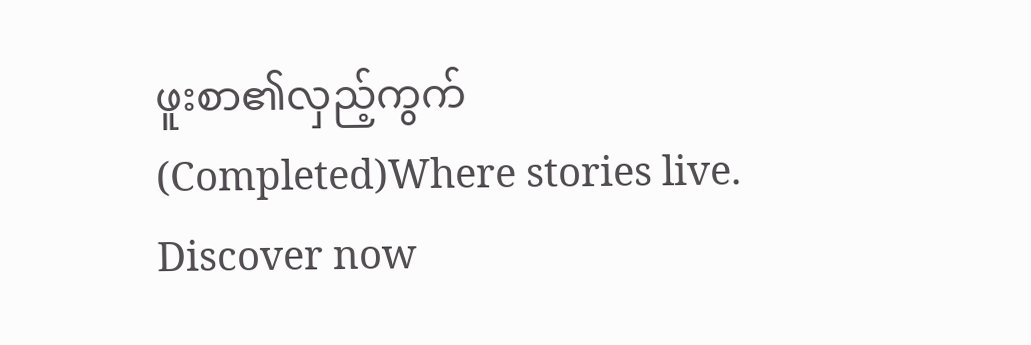ဖူးစာ၏လှည့်ကွက်  (Completed)Where stories live. Discover now